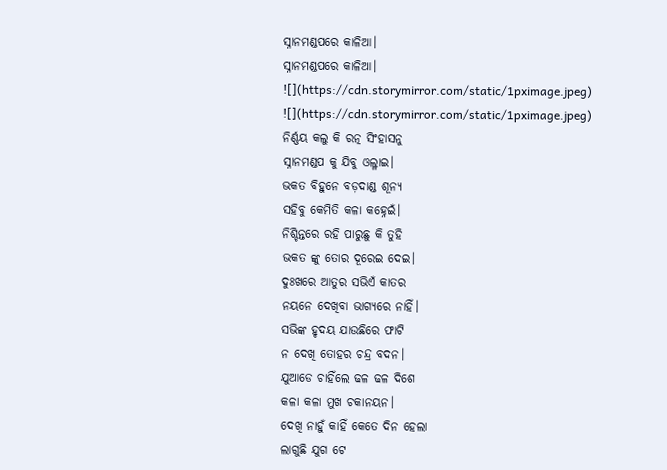ସ୍ନାନମଣ୍ଡପରେ କାଳିଆ।
ସ୍ନାନମଣ୍ଡପରେ କାଳିଆ।
![](https://cdn.storymirror.com/static/1pximage.jpeg)
![](https://cdn.storymirror.com/static/1pximage.jpeg)
ନିର୍ଣ୍ଣୟ କଲୁ କି ରତ୍ନ ସିଂହାସନୁ
ସ୍ନାନମଣ୍ଡପ କୁ ଯିବୁ ଓଲ୍ଳାଇ।
ଭକତ ବିହୁନେ ବଡ଼ଦାଣ୍ଡ ଶୂନ୍ୟ
ସହିବୁ କେମିତି କଳା କହ୍ନେଇଁ।
ନିଶ୍ଚିନ୍ତରେ ରହି ପାରୁଛୁ କି ତୁହି
ଭକତ ଙ୍କୁ ତୋର ଦୂରେଇ ଦେଇ।
ଦୁଃଖରେ ଆତୁର ସଭିଏଁ କାତର
ନୟନେ ଦେଖିବା ଭାଗ୍ୟରେ ନାହିଁ।
ସଭିଙ୍କ ହୃଦୟ ଯାଉଛିରେ ଫାଟି
ନ ଦେଖି ତୋହର ଚନ୍ଦ୍ର ବଦନ।
ଯୁଆଡେ ଚାହିଁଲେ ଢଳ ଢଳ ଦିଶେ
କଳା କଳା ମୁଖ ଚକାନୟନ।
ଦେଖି ନାହୁଁ କାହିଁ କେତେ ଦିନ ହେଲା
ଲାଗୁଛି ଯୁଗ ଟେ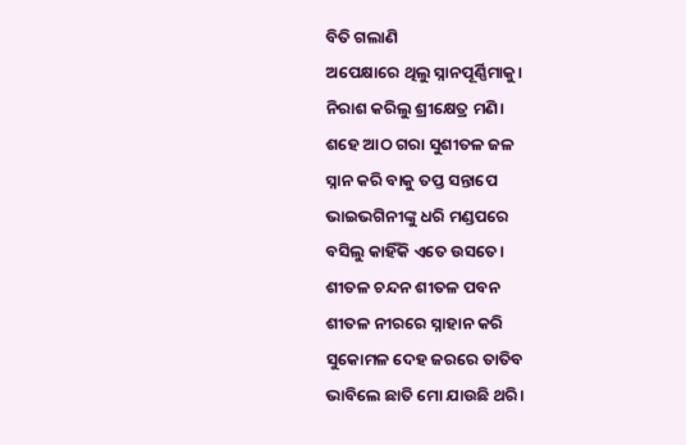ବିତି ଗଲାଣି
ଅପେକ୍ଷାରେ ଥିଲୁ ସ୍ନାନପୂର୍ଣ୍ଣିମାକୁ।
ନିରାଶ କରିଲୁ ଶ୍ରୀକ୍ଷେତ୍ର ମଣି।
ଶହେ ଆଠ ଗରା ସୁଶୀତଳ ଜଳ
ସ୍ନାନ କରି ବାକୁ ତପ୍ତ ସନ୍ତାପେ
ଭାଇଭଗିନୀଙ୍କୁ ଧରି ମଣ୍ଡପରେ
ବସିଲୁ କାହିଁକି ଏତେ ଉସତେ।
ଶୀତଳ ଚନ୍ଦନ ଶୀତଳ ପବନ
ଶୀତଳ ନୀରରେ ସ୍ନାହାନ କରି
ସୁକୋମଳ ଦେହ ଜରରେ ତାତିବ
ଭାବିଲେ ଛାତି ମୋ ଯାଉଛି ଥରି।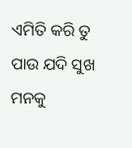ଏମିତି କରି ତୁ ପାଉ ଯଦି ସୁଖ
ମନକୁ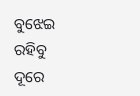ବୁଝେଇ ରହିବୁ ଦୂରେ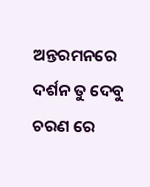ଅନ୍ତରମନରେ ଦର୍ଶନ ତୁ ଦେବୁ
ଚରଣ ରେ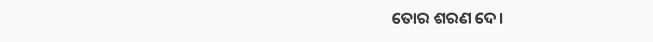ତୋର ଶରଣ ଦେ।